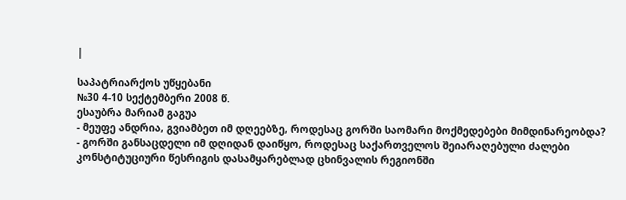|

საპატრიარქოს უწყებანი
№30 4-10 სექტემბერი 2008 წ.
ესაუბრა მარიამ გაგუა
- მეუფე ანდრია, გვიამბეთ იმ დღეებზე, როდესაც გორში საომარი მოქმედებები მიმდინარეობდა?
- გორში განსაცდელი იმ დღიდან დაიწყო, როდესაც საქართველოს შეიარაღებული ძალები კონსტიტუციური წესრიგის დასამყარებლად ცხინვალის რეგიონში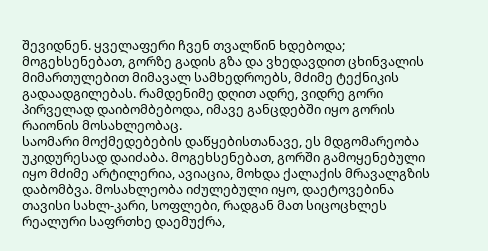შევიდნენ. ყველაფერი ჩვენ თვალწინ ხდებოდა; მოგეხსენებათ, გორზე გადის გზა და ვხედავდით ცხინვალის მიმართულებით მიმავალ სამხედროებს, მძიმე ტექნიკის გადაადგილებას. რამდენიმე დღით ადრე, ვიდრე გორი პირველად დაიბომბებოდა, იმავე განცდებში იყო გორის რაიონის მოსახლეობაც.
საომარი მოქმედებების დაწყებისთანავე, ეს მდგომარეობა უკიდურესად დაიძაბა. მოგეხსენებათ, გორში გამოყენებული იყო მძიმე არტილერია, ავიაცია, მოხდა ქალაქის მრავალგზის დაბომბვა. მოსახლეობა იძულებული იყო, დაეტოვებინა თავისი სახლ-კარი, სოფლები, რადგან მათ სიცოცხლეს რეალური საფრთხე დაემუქრა,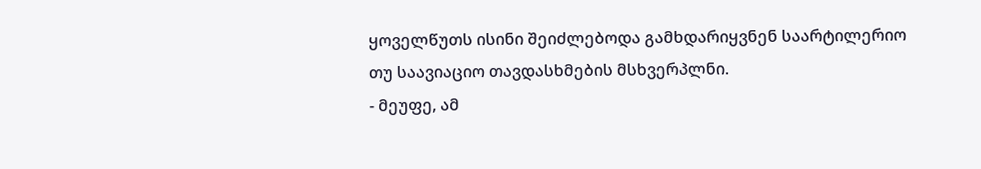ყოველწუთს ისინი შეიძლებოდა გამხდარიყვნენ საარტილერიო თუ საავიაციო თავდასხმების მსხვერპლნი.
- მეუფე, ამ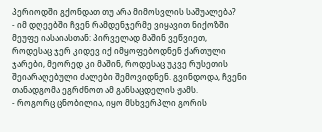პერიოდში გქონდათ თუ არა მიმოსვლის საშუალება?
- იმ დღეებში ჩვენ რამდენჯერმე ვიყავით ნიქოზში მეუფე იასაიასთან: პირველად მაშინ ვეწვიეთ, როდესაც ჯერ კიდევ იქ იმყოფებოდნენ ქართული ჯარები, მეორედ კი მაშინ, როდესაც უკვე რუსეთის შეიარაღებული ძალები შემოვიდნენ. გვინდოდა, ჩვენი თანადგომა ეგრძნოთ ამ განსაცდელის ჟამს.
- როგორც ცნობილია, იყო მსხვერპლი გორის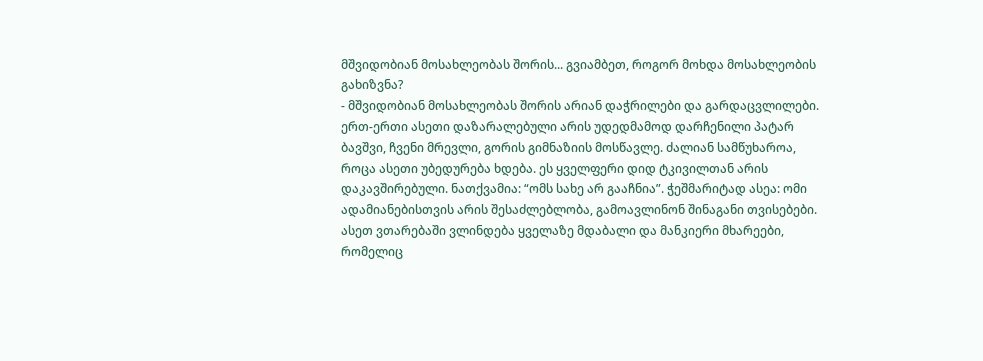მშვიდობიან მოსახლეობას შორის... გვიამბეთ, როგორ მოხდა მოსახლეობის გახიზვნა?
- მშვიდობიან მოსახლეობას შორის არიან დაჭრილები და გარდაცვლილები. ერთ-ერთი ასეთი დაზარალებული არის უდედმამოდ დარჩენილი პატარ ბავშვი, ჩვენი მრევლი, გორის გიმნაზიის მოსწავლე. ძალიან სამწუხაროა, როცა ასეთი უბედურება ხდება. ეს ყველფერი დიდ ტკივილთან არის დაკავშირებული. ნათქვამია: “ომს სახე არ გააჩნია”. ჭეშმარიტად ასეა: ომი ადამიანებისთვის არის შესაძლებლობა, გამოავლინონ შინაგანი თვისებები. ასეთ ვთარებაში ვლინდება ყველაზე მდაბალი და მანკიერი მხარეები, რომელიც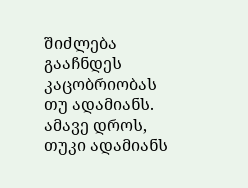შიძლება გააჩნდეს კაცობრიობას თუ ადამიანს. ამავე დროს, თუკი ადამიანს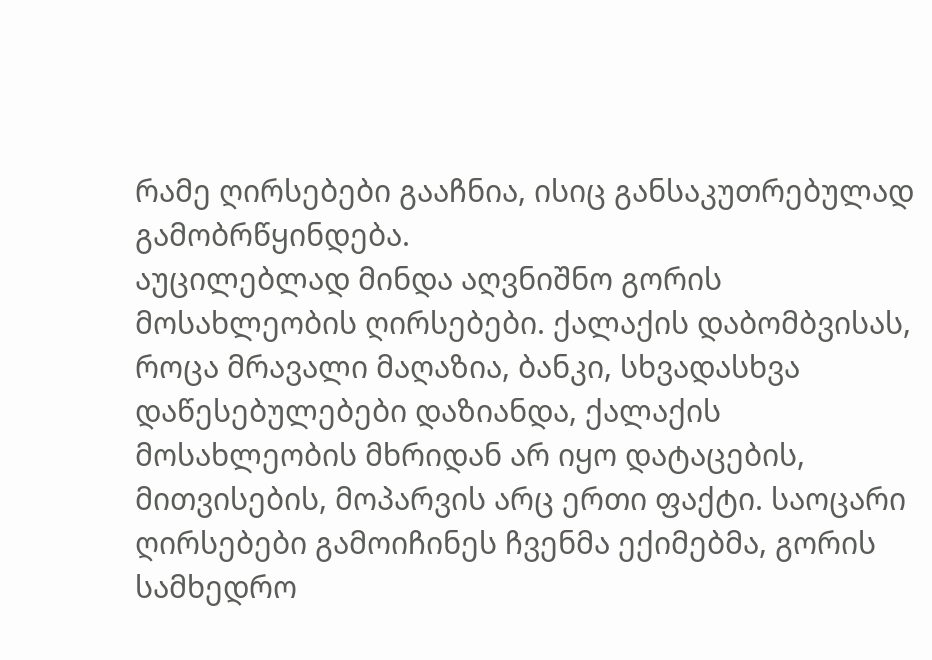რამე ღირსებები გააჩნია, ისიც განსაკუთრებულად გამობრწყინდება.
აუცილებლად მინდა აღვნიშნო გორის მოსახლეობის ღირსებები. ქალაქის დაბომბვისას, როცა მრავალი მაღაზია, ბანკი, სხვადასხვა დაწესებულებები დაზიანდა, ქალაქის მოსახლეობის მხრიდან არ იყო დატაცების, მითვისების, მოპარვის არც ერთი ფაქტი. საოცარი ღირსებები გამოიჩინეს ჩვენმა ექიმებმა, გორის სამხედრო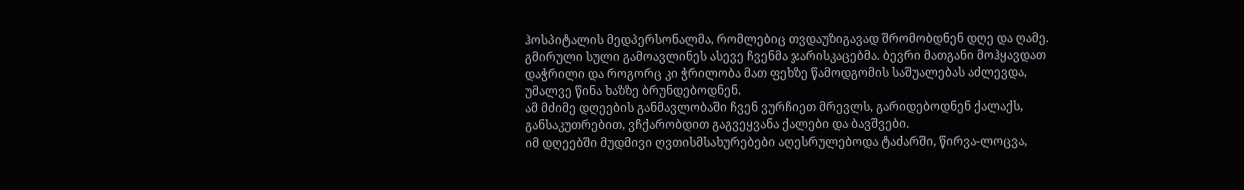ჰოსპიტალის მედპერსონალმა, რომლებიც თვდაუზიგავად შრომობდნენ დღე და ღამე. გმირული სული გამოავლინეს ასევე ჩვენმა ჯარისკაცებმა. ბევრი მათგანი მოჰყავდათ დაჭრილი და როგორც კი ჭრილობა მათ ფეხზე წამოდგომის საშუალებას აძლევდა, უმალვე წინა ხაზზე ბრუნდებოდნენ.
ამ მძიმე დღეების განმავლობაში ჩვენ ვურჩიეთ მრევლს, გარიდებოდნენ ქალაქს, განსაკუთრებით, ვჩქარობდით გაგვეყვანა ქალები და ბავშვები.
იმ დღეებში მუდმივი ღვთისმსახურებები აღესრულებოდა ტაძარში, წირვა-ლოცვა,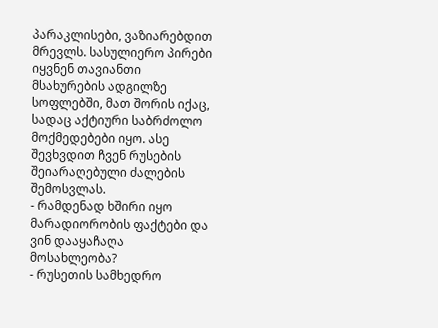პარაკლისები, ვაზიარებდით მრევლს. სასულიერო პირები იყვნენ თავიანთი მსახურების ადგილზე სოფლებში, მათ შორის იქაც, სადაც აქტიური საბრძოლო მოქმედებები იყო. ასე შევხვდით ჩვენ რუსების შეიარაღებული ძალების შემოსვლას.
- რამდენად ხშირი იყო მარადიორობის ფაქტები და ვინ დააყაჩაღა მოსახლეობა?
- რუსეთის სამხედრო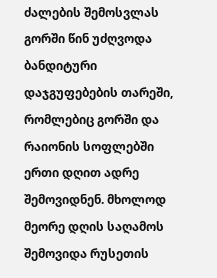ძალების შემოსვლას გორში წინ უძღვოდა ბანდიტური დაჯგუფებების თარეში, რომლებიც გორში და რაიონის სოფლებში ერთი დღით ადრე შემოვიდნენ. მხოლოდ მეორე დღის საღამოს შემოვიდა რუსეთის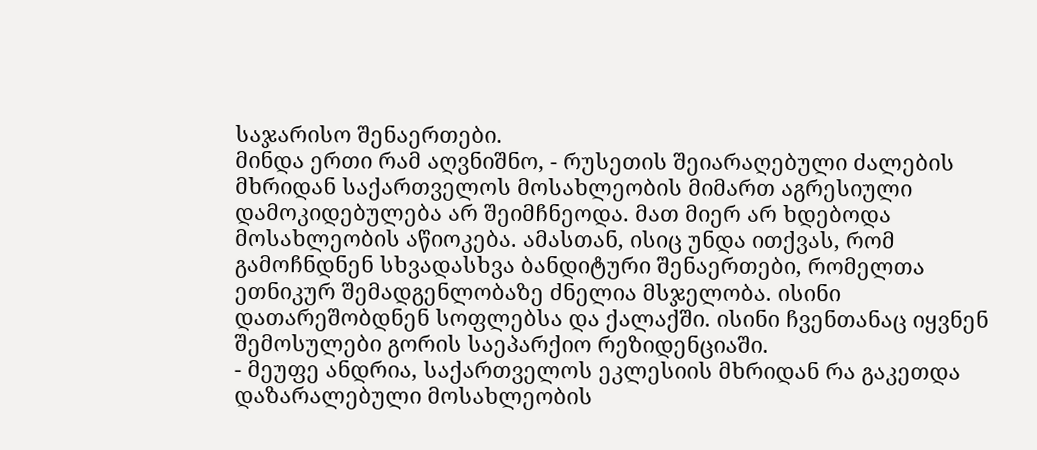საჯარისო შენაერთები.
მინდა ერთი რამ აღვნიშნო, - რუსეთის შეიარაღებული ძალების მხრიდან საქართველოს მოსახლეობის მიმართ აგრესიული დამოკიდებულება არ შეიმჩნეოდა. მათ მიერ არ ხდებოდა მოსახლეობის აწიოკება. ამასთან, ისიც უნდა ითქვას, რომ გამოჩნდნენ სხვადასხვა ბანდიტური შენაერთები, რომელთა ეთნიკურ შემადგენლობაზე ძნელია მსჯელობა. ისინი დათარეშობდნენ სოფლებსა და ქალაქში. ისინი ჩვენთანაც იყვნენ შემოსულები გორის საეპარქიო რეზიდენციაში.
- მეუფე ანდრია, საქართველოს ეკლესიის მხრიდან რა გაკეთდა დაზარალებული მოსახლეობის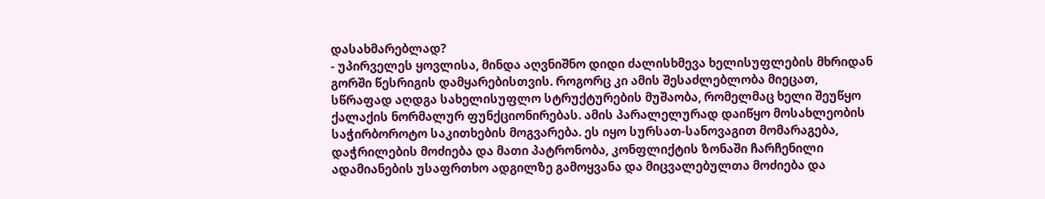დასახმარებლად?
- უპირველეს ყოვლისა, მინდა აღვნიშნო დიდი ძალისხმევა ხელისუფლების მხრიდან გორში წესრიგის დამყარებისთვის. როგორც კი ამის შესაძლებლობა მიეცათ, სწრაფად აღდგა სახელისუფლო სტრუქტურების მუშაობა, რომელმაც ხელი შეუწყო ქალაქის ნორმალურ ფუნქციონირებას. ამის პარალელურად დაიწყო მოსახლეობის საჭირბოროტო საკითხების მოგვარება. ეს იყო სურსათ-სანოვაგით მომარაგება, დაჭრილების მოძიება და მათი პატრონობა, კონფლიქტის ზონაში ჩარჩენილი ადამიანების უსაფრთხო ადგილზე გამოყვანა და მიცვალებულთა მოძიება და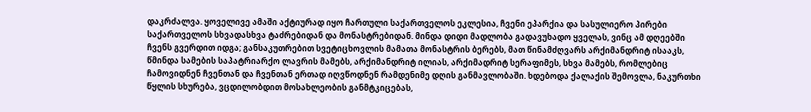დაკრძალვა. ყოველივე ამაში აქტიურად იყო ჩართული საქართველოს ეკლესია, ჩვენი ეპარქია და სასულიერო პირები საქართველოს სხვადასხვა ტაძრებიდან და მონასტრებიდან. მინდა დიდი მადლობა გადავუხადო ყველას, ვინც ამ დღეებში ჩვენს გვერდით იდგა; განსაკუთრებით სვეტიცხოვლის მამათა მონასტრის ბერებს, მათ წინამძღვარს არქიმანდრიტ ისააკს, წმინდა სამების საპატრიარქო ლავრის მამებს, არქიმანდრიტ ილიას, არქიმადრიტ სერაფიმეს, სხვა მამებს, რომლებიც ჩამოვიდნენ ჩვენთან და ჩვენთან ერთად იღვწოდნენ რამდენიმე დღის განმავლობაში. ხდებოდა ქალაქის შემოვლა, ნაკურთხი წყლის სხურება, ვცდილობდით მოსახლეობის განმტკიცებას,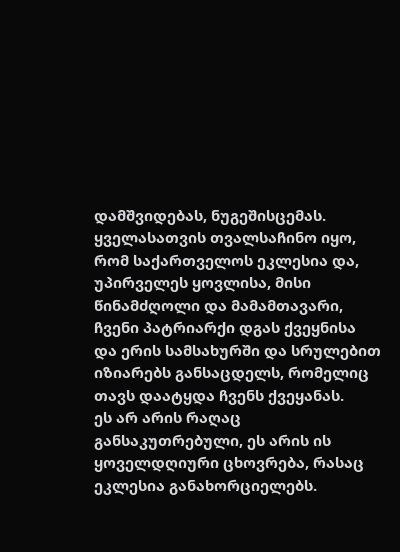დამშვიდებას, ნუგეშისცემას. ყველასათვის თვალსაჩინო იყო, რომ საქართველოს ეკლესია და, უპირველეს ყოვლისა, მისი წინამძღოლი და მამამთავარი, ჩვენი პატრიარქი დგას ქვეყნისა და ერის სამსახურში და სრულებით იზიარებს განსაცდელს, რომელიც თავს დაატყდა ჩვენს ქვეყანას.
ეს არ არის რაღაც განსაკუთრებული, ეს არის ის ყოველდღიური ცხოვრება, რასაც ეკლესია განახორციელებს.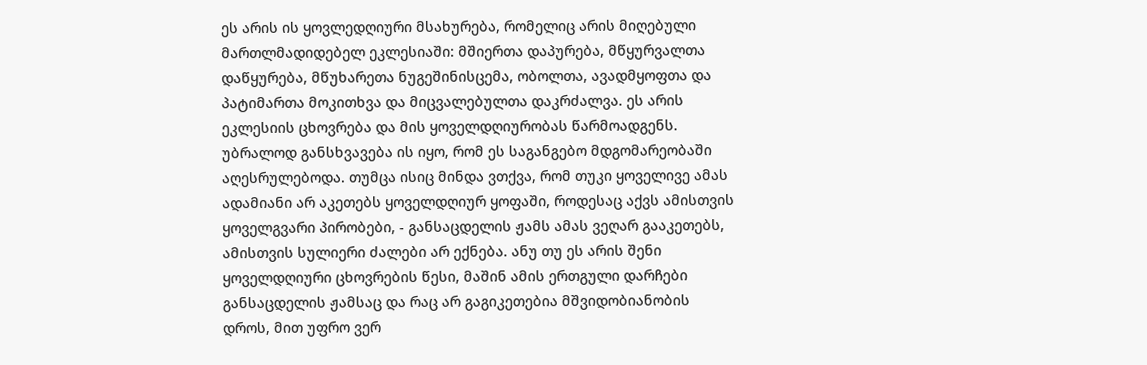ეს არის ის ყოვლედღიური მსახურება, რომელიც არის მიღებული მართლმადიდებელ ეკლესიაში: მშიერთა დაპურება, მწყურვალთა დაწყურება, მწუხარეთა ნუგეშინისცემა, ობოლთა, ავადმყოფთა და პატიმართა მოკითხვა და მიცვალებულთა დაკრძალვა. ეს არის ეკლესიის ცხოვრება და მის ყოველდღიურობას წარმოადგენს. უბრალოდ განსხვავება ის იყო, რომ ეს საგანგებო მდგომარეობაში აღესრულებოდა. თუმცა ისიც მინდა ვთქვა, რომ თუკი ყოველივე ამას ადამიანი არ აკეთებს ყოველდღიურ ყოფაში, როდესაც აქვს ამისთვის ყოველგვარი პირობები, - განსაცდელის ჟამს ამას ვეღარ გააკეთებს, ამისთვის სულიერი ძალები არ ექნება. ანუ თუ ეს არის შენი ყოველდღიური ცხოვრების წესი, მაშინ ამის ერთგული დარჩები განსაცდელის ჟამსაც და რაც არ გაგიკეთებია მშვიდობიანობის დროს, მით უფრო ვერ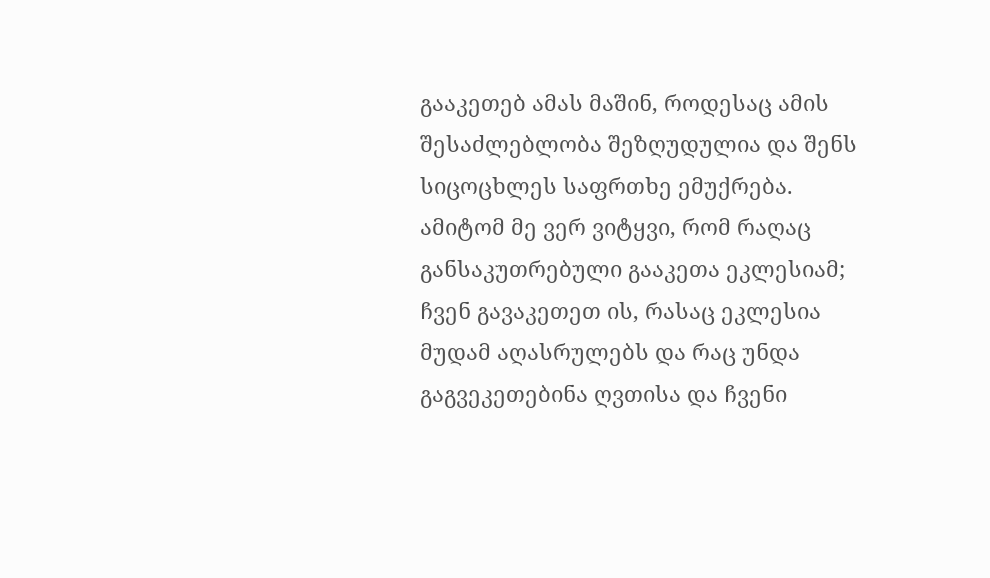გააკეთებ ამას მაშინ, როდესაც ამის შესაძლებლობა შეზღუდულია და შენს სიცოცხლეს საფრთხე ემუქრება. ამიტომ მე ვერ ვიტყვი, რომ რაღაც განსაკუთრებული გააკეთა ეკლესიამ; ჩვენ გავაკეთეთ ის, რასაც ეკლესია მუდამ აღასრულებს და რაც უნდა გაგვეკეთებინა ღვთისა და ჩვენი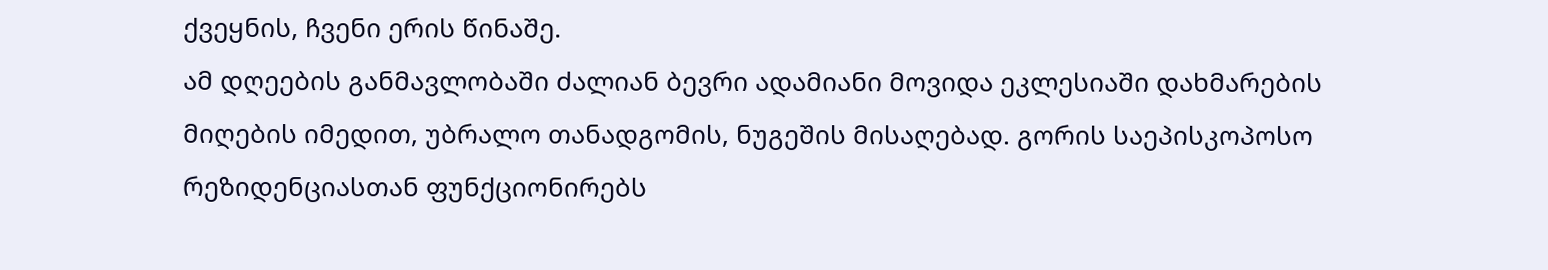ქვეყნის, ჩვენი ერის წინაშე.
ამ დღეების განმავლობაში ძალიან ბევრი ადამიანი მოვიდა ეკლესიაში დახმარების მიღების იმედით, უბრალო თანადგომის, ნუგეშის მისაღებად. გორის საეპისკოპოსო რეზიდენციასთან ფუნქციონირებს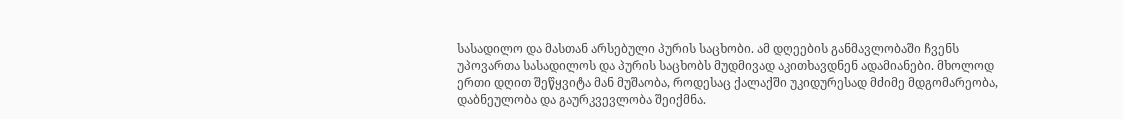სასადილო და მასთან არსებული პურის საცხობი. ამ დღეების განმავლობაში ჩვენს უპოვართა სასადილოს და პურის საცხობს მუდმივად აკითხავდნენ ადამიანები. მხოლოდ ერთი დღით შეწყვიტა მან მუშაობა, როდესაც ქალაქში უკიდურესად მძიმე მდგომარეობა, დაბნეულობა და გაურკვევლობა შეიქმნა.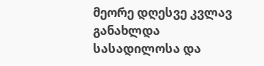მეორე დღესვე კვლავ განახლდა სასადილოსა და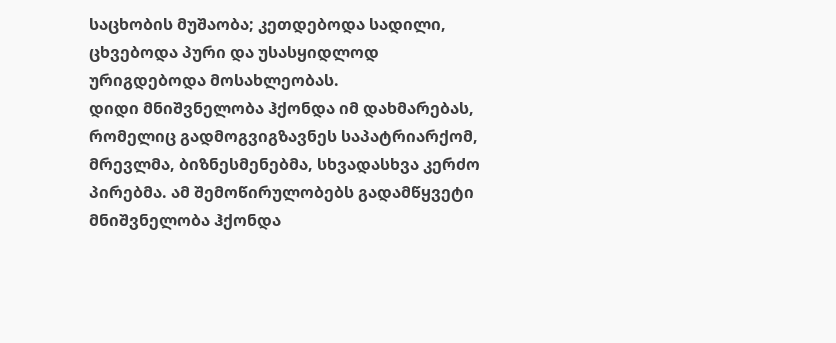საცხობის მუშაობა; კეთდებოდა სადილი, ცხვებოდა პური და უსასყიდლოდ ურიგდებოდა მოსახლეობას.
დიდი მნიშვნელობა ჰქონდა იმ დახმარებას, რომელიც გადმოგვიგზავნეს საპატრიარქომ, მრევლმა, ბიზნესმენებმა, სხვადასხვა კერძო პირებმა. ამ შემოწირულობებს გადამწყვეტი მნიშვნელობა ჰქონდა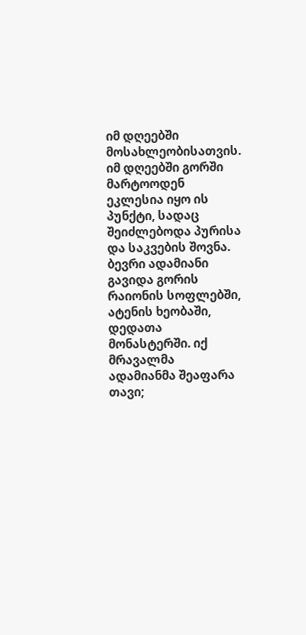იმ დღეებში მოსახლეობისათვის. იმ დღეებში გორში მარტოოდენ ეკლესია იყო ის პუნქტი, სადაც შეიძლებოდა პურისა და საკვების შოვნა.
ბევრი ადამიანი გავიდა გორის რაიონის სოფლებში, ატენის ხეობაში, დედათა მონასტერში. იქ მრავალმა ადამიანმა შეაფარა თავი;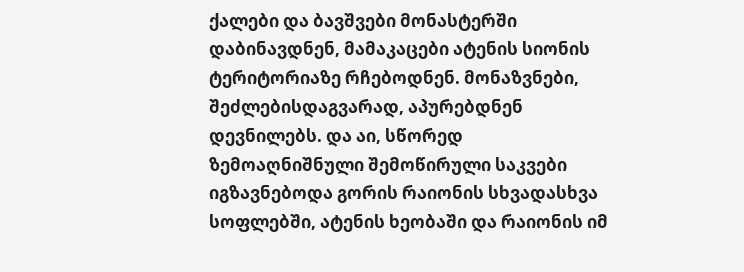ქალები და ბავშვები მონასტერში დაბინავდნენ, მამაკაცები ატენის სიონის ტერიტორიაზე რჩებოდნენ. მონაზვნები, შეძლებისდაგვარად, აპურებდნენ დევნილებს. და აი, სწორედ ზემოაღნიშნული შემოწირული საკვები იგზავნებოდა გორის რაიონის სხვადასხვა სოფლებში, ატენის ხეობაში და რაიონის იმ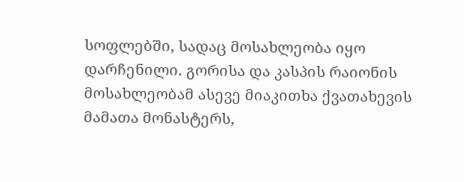სოფლებში, სადაც მოსახლეობა იყო დარჩენილი. გორისა და კასპის რაიონის მოსახლეობამ ასევე მიაკითხა ქვათახევის მამათა მონასტერს,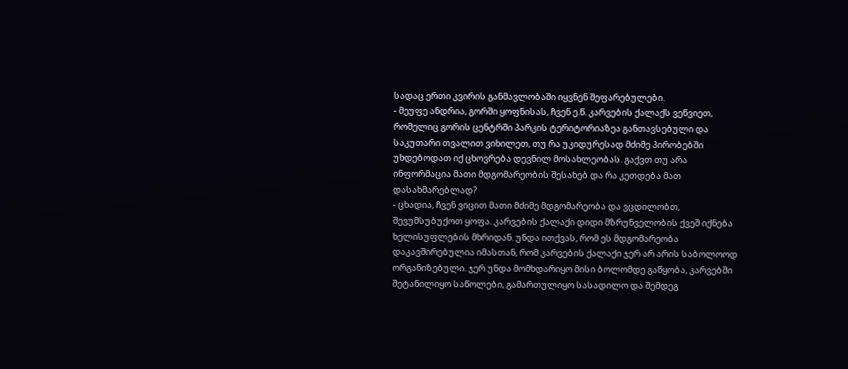სადაც ერთი კვირის განმავლობაში იყვნენ შეფარებულები.
- მეუფე ანდრია, გორში ყოფნისას, ჩვენ ე.წ. კარვების ქალაქს ვეწვიეთ, რომელიც გორის ცენტრში პარკის ტერიტორიაზეა განთავსებული და საკუთარი თვალით ვიხილეთ, თუ რა უკიდურესად მძიმე პირობებში უხდებოდათ იქ ცხოვრება დევნილ მოსახლეობას. გაქვთ თუ არა ინფორმაცია მათი მდგომარეობის შესახებ და რა კეთდება მათ დასახმარებლად?
- ცხადია, ჩვენ ვიცით მათი მძიმე მდგომარეობა და ვცდილობთ, შევუმსუბუქოთ ყოფა. კარვების ქალაქი დიდი მზრუნველობის ქვეშ იქნება ხელისუფლების მხრიდან. უნდა ითქვას, რომ ეს მდგომარეობა დაკავშირებულია იმასთან, რომ კარვების ქალაქი ჯერ არ არის საბოლოოდ ორგანიზებული. ჯერ უნდა მომხდარიყო მისი ბოლომდე გაწყობა, კარვებში შეტანილიყო საწოლები, გამართულიყო სასადილო და შემდეგ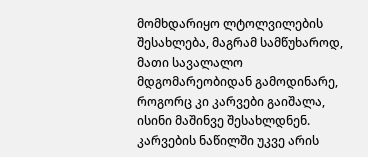მომხდარიყო ლტოლვილების შესახლება, მაგრამ სამწუხაროდ, მათი სავალალო მდგომარეობიდან გამოდინარე, როგორც კი კარვები გაიშალა, ისინი მაშინვე შესახლდნენ. კარვების ნაწილში უკვე არის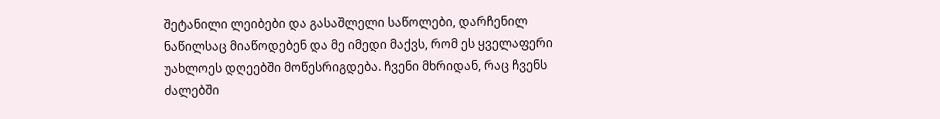შეტანილი ლეიბები და გასაშლელი საწოლები, დარჩენილ ნაწილსაც მიაწოდებენ და მე იმედი მაქვს, რომ ეს ყველაფერი უახლოეს დღეებში მოწესრიგდება. ჩვენი მხრიდან, რაც ჩვენს ძალებში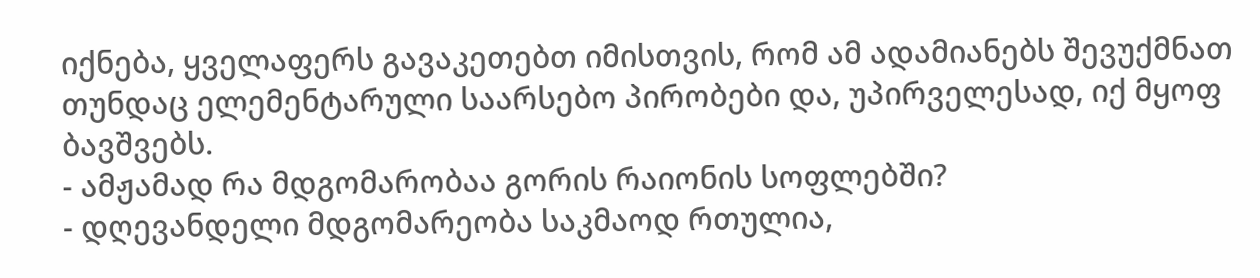იქნება, ყველაფერს გავაკეთებთ იმისთვის, რომ ამ ადამიანებს შევუქმნათ თუნდაც ელემენტარული საარსებო პირობები და, უპირველესად, იქ მყოფ ბავშვებს.
- ამჟამად რა მდგომარობაა გორის რაიონის სოფლებში?
- დღევანდელი მდგომარეობა საკმაოდ რთულია,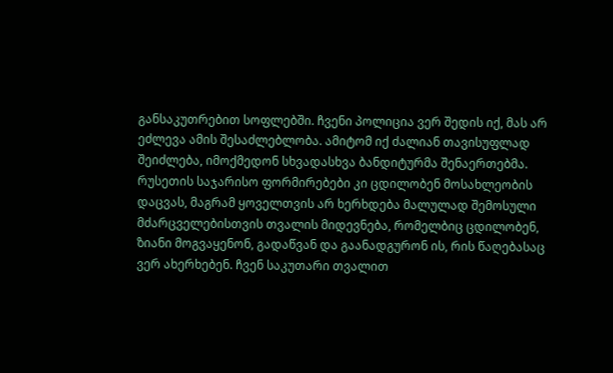განსაკუთრებით სოფლებში. ჩვენი პოლიცია ვერ შედის იქ, მას არ ეძლევა ამის შესაძლებლობა. ამიტომ იქ ძალიან თავისუფლად შეიძლება, იმოქმედონ სხვადასხვა ბანდიტურმა შენაერთებმა. რუსეთის საჯარისო ფორმირებები კი ცდილობენ მოსახლეობის დაცვას, მაგრამ ყოველთვის არ ხერხდება მალულად შემოსული მძარცველებისთვის თვალის მიდევნება, რომელბიც ცდილობენ, ზიანი მოგვაყენონ, გადაწვან და გაანადგურონ ის, რის წაღებასაც ვერ ახერხებენ. ჩვენ საკუთარი თვალით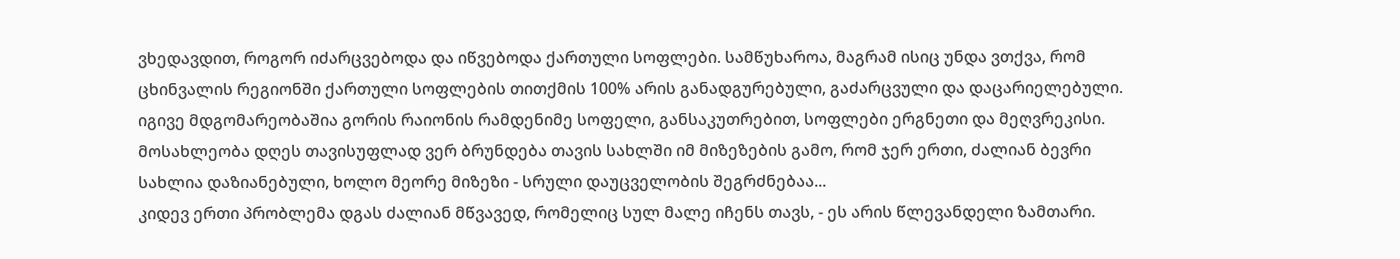ვხედავდით, როგორ იძარცვებოდა და იწვებოდა ქართული სოფლები. სამწუხაროა, მაგრამ ისიც უნდა ვთქვა, რომ ცხინვალის რეგიონში ქართული სოფლების თითქმის 100% არის განადგურებული, გაძარცვული და დაცარიელებული. იგივე მდგომარეობაშია გორის რაიონის რამდენიმე სოფელი, განსაკუთრებით, სოფლები ერგნეთი და მეღვრეკისი. მოსახლეობა დღეს თავისუფლად ვერ ბრუნდება თავის სახლში იმ მიზეზების გამო, რომ ჯერ ერთი, ძალიან ბევრი სახლია დაზიანებული, ხოლო მეორე მიზეზი - სრული დაუცველობის შეგრძნებაა...
კიდევ ერთი პრობლემა დგას ძალიან მწვავედ, რომელიც სულ მალე იჩენს თავს, - ეს არის წლევანდელი ზამთარი.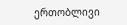ერთობლივი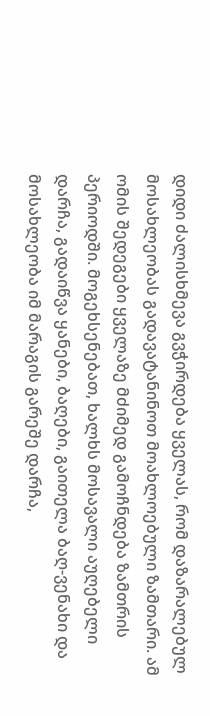დიდი ძალისხმევა გვჭირდება ყველას, რომ დაზარალებულ მოსახლეობას გადავატანინოთ მოახლოებული ზამთარი. ამ ომის შედეგები ყველაზე მძიმედ გამოჩნდება ზამთრის პერიოდში. მოგეხსენებათ, ხალხს მოსავალი აუღებელი დარჩა, გადაიწვა ყანები, ბაღები, გაითელა ბაღ-ვენახი და მოსახლეობა იმ მარაგის გარეშე დარჩა,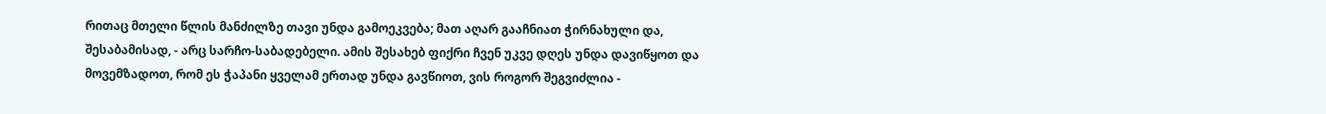რითაც მთელი წლის მანძილზე თავი უნდა გამოეკვება; მათ აღარ გააჩნიათ ჭირნახული და, შესაბამისად, - არც სარჩო-საბადებელი. ამის შესახებ ფიქრი ჩვენ უკვე დღეს უნდა დავიწყოთ და მოვემზადოთ, რომ ეს ჭაპანი ყველამ ერთად უნდა გავწიოთ, ვის როგორ შეგვიძლია -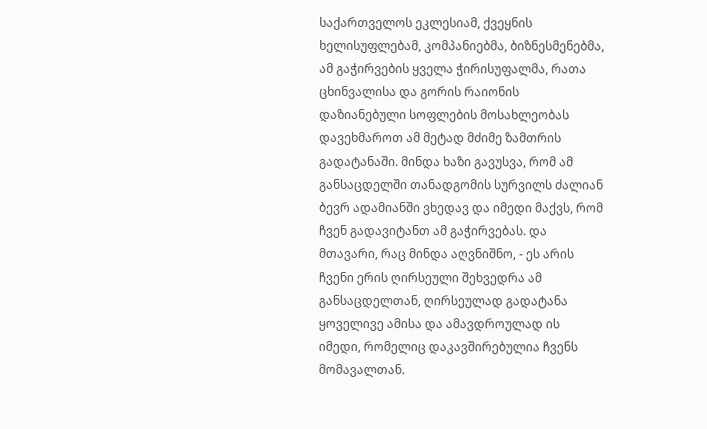საქართველოს ეკლესიამ, ქვეყნის ხელისუფლებამ, კომპანიებმა, ბიზნესმენებმა, ამ გაჭირვების ყველა ჭირისუფალმა, რათა ცხინვალისა და გორის რაიონის დაზიანებული სოფლების მოსახლეობას დავეხმაროთ ამ მეტად მძიმე ზამთრის გადატანაში. მინდა ხაზი გავუსვა, რომ ამ განსაცდელში თანადგომის სურვილს ძალიან ბევრ ადამიანში ვხედავ და იმედი მაქვს, რომ ჩვენ გადავიტანთ ამ გაჭირვებას. და მთავარი, რაც მინდა აღვნიშნო, - ეს არის ჩვენი ერის ღირსეული შეხვედრა ამ განსაცდელთან, ღირსეულად გადატანა ყოველივე ამისა და ამავდროულად ის იმედი, რომელიც დაკავშირებულია ჩვენს მომავალთან.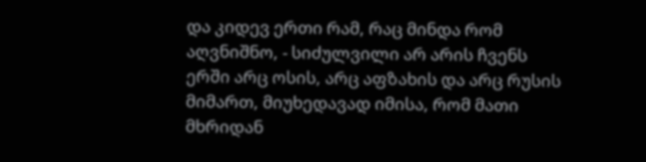და კიდევ ერთი რამ, რაც მინდა რომ აღვნიშნო, - სიძულვილი არ არის ჩვენს ერში არც ოსის, არც აფზახის და არც რუსის მიმართ, მიუხედავად იმისა, რომ მათი მხრიდან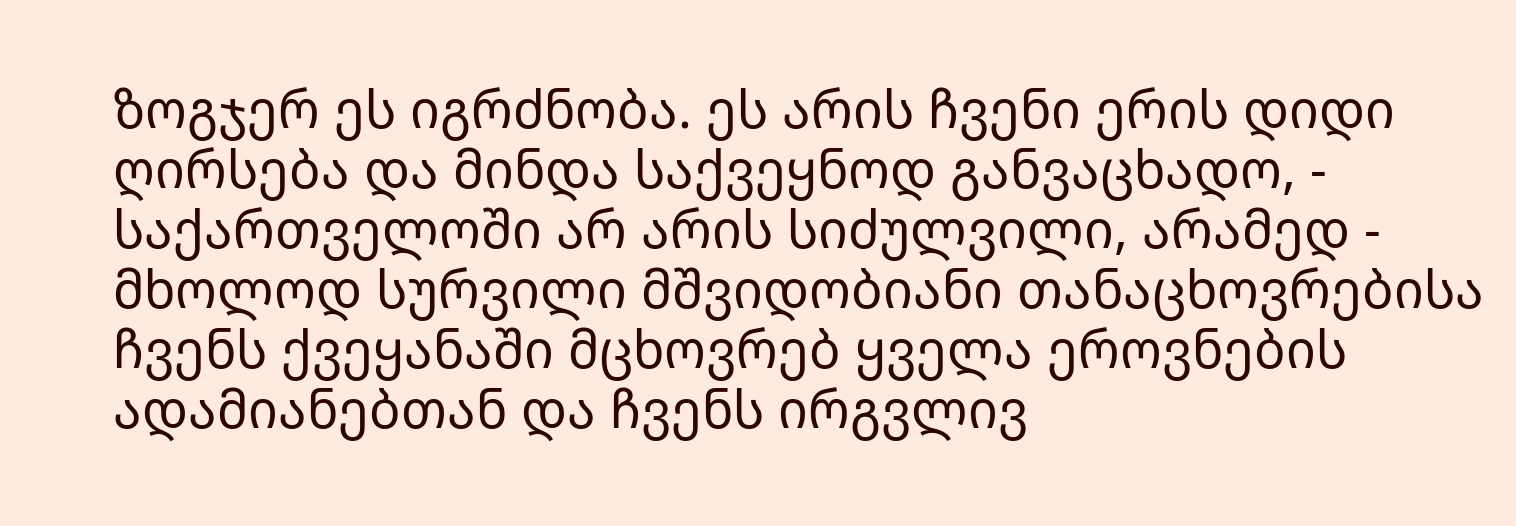ზოგჯერ ეს იგრძნობა. ეს არის ჩვენი ერის დიდი ღირსება და მინდა საქვეყნოდ განვაცხადო, - საქართველოში არ არის სიძულვილი, არამედ - მხოლოდ სურვილი მშვიდობიანი თანაცხოვრებისა ჩვენს ქვეყანაში მცხოვრებ ყველა ეროვნების ადამიანებთან და ჩვენს ირგვლივ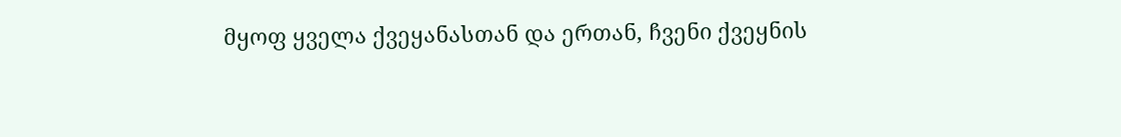მყოფ ყველა ქვეყანასთან და ერთან, ჩვენი ქვეყნის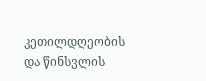კეთილდღეობის და წინსვლის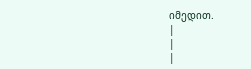იმედით.
|
|
|